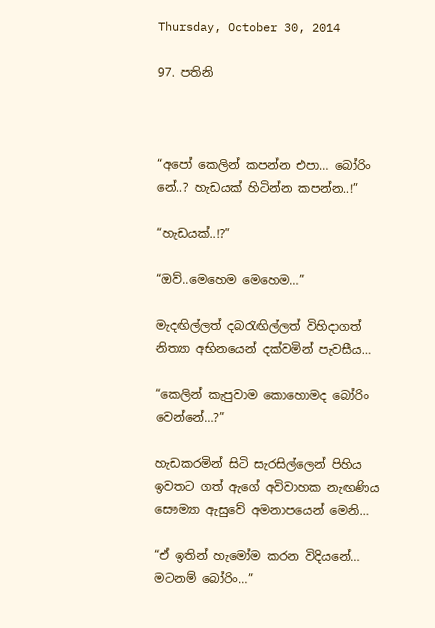Thursday, October 30, 2014

97. පතිනි



“අපෝ කෙලින් කපන්න එපා… බෝරිං නේ..? හැඩයක් හිටින්න කපන්න..!”

“හැඩයක්..!?”

“ඔව්..මෙහෙම මෙහෙම…”

මැදඟිල්ලත් දබරැඟිල්ලත් විහිදාගත් නිත්‍යා අභිනයෙන් දක්වමින් පැවසීය…

“කෙලින් කැපුවාම කොහොමද බෝරිං වෙන්නේ…?”

හැඩකරමින් සිටි සැරසිල්ලෙන් පිහිය ඉවතට ගත් ඇගේ අවිවාහක නැඟණිය සෞම්‍යා ඇසුවේ අමනාපයෙන් මෙනි…

“ඒ ඉතින් හැමෝම කරන විදියනේ… මටනම් බෝරිං…”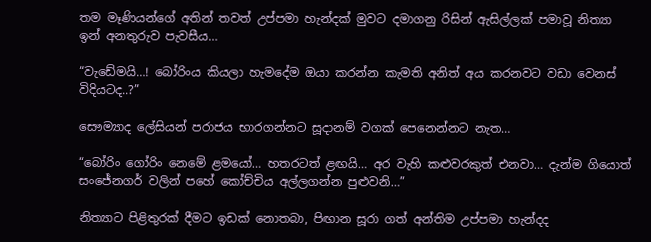තම මෑණියන්ගේ අතින් තවත් උප්පමා හැන්දක් මුවට දමාගනු රිසින් ඇසිල්ලක් පමාවූ නිත්‍යා ඉන් අනතුරුව පැවසීය…

“වැඩේමයි…! බෝරිංය කියලා හැමදේම ඔයා කරන්න කැමති අනිත් අය කරනවට වඩා වෙනස් විදියටද..?”

සෞම්‍යාද ලේසියන් පරාජය භාරගන්නට සූදානම් වගක් පෙනෙන්නට නැත…

“බෝරිං ගෝරිං නෙමේ ළමයෝ… හතරටත් ළඟයි… අර වැහි කළුවරකුත් එනවා… දැන්ම ගියොත් සංජේනගර් වලින් පහේ කෝච්චිය අල්ලගන්න පුළුවනි…”

නිත්‍යාට පිළිතුරක් දීමට ඉඩක් නොතබා, පිඟාන සූරා ගත් අන්තිම උප්පමා හැන්දද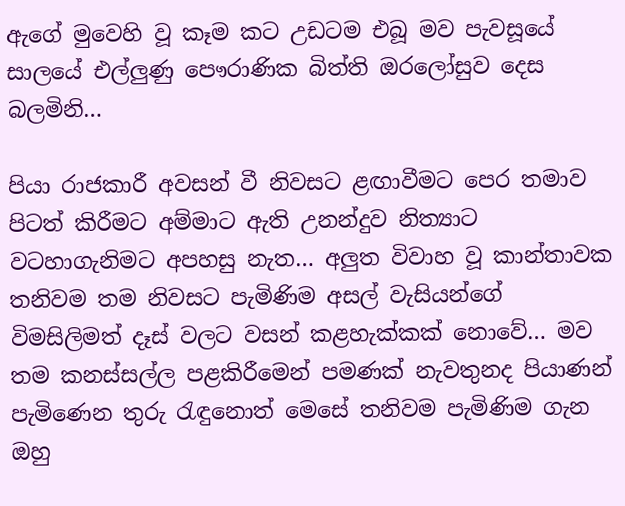ඇගේ මුවෙහි වූ කෑම කට උඩටම එබූ මව පැවසූයේ සාලයේ එල්ලුණු පෞරාණික බිත්ති ඔරලෝසුව දෙස බලමිනි…

පියා රාජකාරී අවසන් වී නිවසට ළඟාවීමට පෙර තමාව පිටත් කිරීමට අම්මාට ඇති උනන්දුව නිත්‍යාට වටහාගැනිමට අපහසු නැත… අලුත විවාහ වූ කාන්තාවක තනිවම තම නිවසට පැමිණිම අසල් වැසියන්ගේ විමසිලිමත් දෑස් වලට වසන් කළහැක්කක් නොවේ… මව තම කනස්සල්ල පළකිරීමෙන් පමණක් නැවතුනද පියාණන් පැමිණෙන තුරු රැඳුනොත් මෙසේ තනිවම පැමිණිම ගැන ඔහු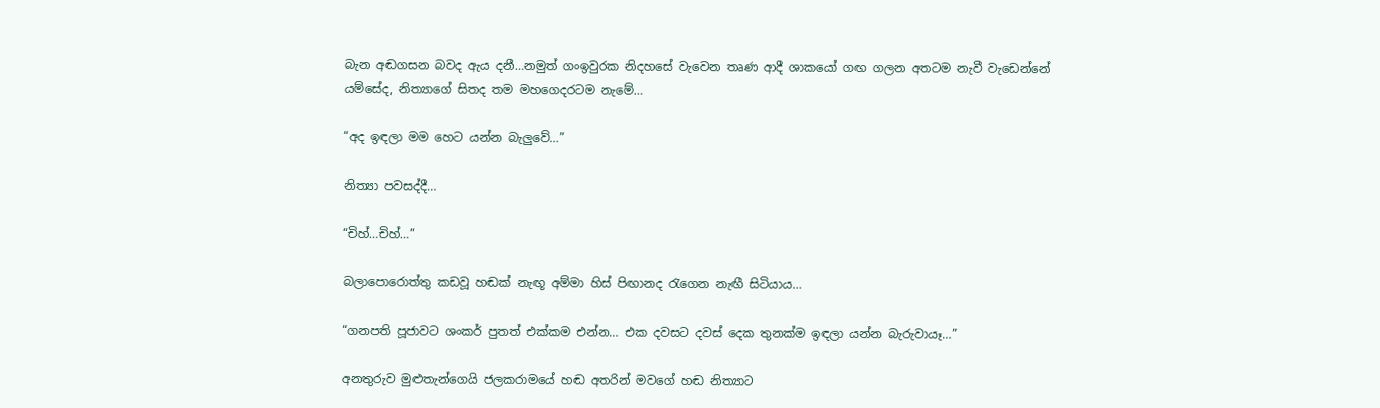බැන අඬගසන බවද ඇය දනී…නමුත් ගංඉවුරක නිදහසේ වැවෙන තෘණ ආදී ශාකයෝ ගඟ ගලන අතටම නැවී වැඩෙන්නේ යම්සේද, නිත්‍යාගේ සිතද තම මහගෙදරටම නැමේ…

“අද ඉඳලා මම හෙට යන්න බැලුවේ…”

නිත්‍යා පවසද්දී…

“චිහ්…චිහ්…”

බලාපොරොත්තු කඩවූ හඬක් නැඟූ අම්මා හිස් පිඟානද රැගෙන නැඟී සිටියාය…

“ගනපති පූජාවට ශංකර් පුතත් එක්කම එන්න… එක දවසට දවස් දෙක තුනක්ම ඉඳලා යන්න බැරුවායෑ…”

අනතුරුව මුළුතැන්ගෙයි ජලකරාමයේ හඬ අතරින් මවගේ හඬ නිත්‍යාට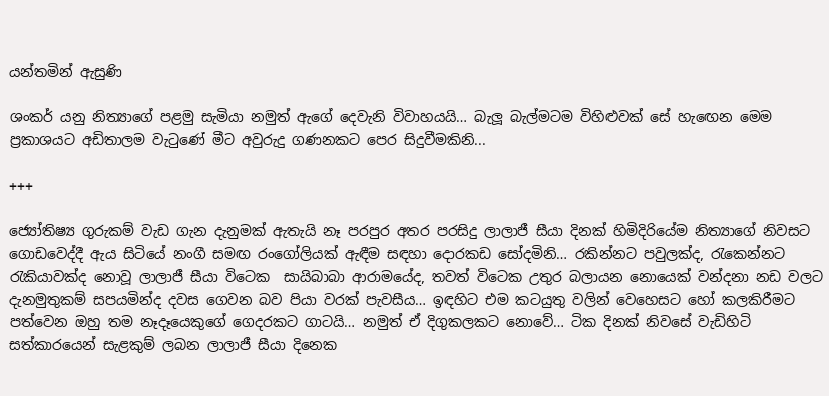යන්තමින් ඇසුණි

ශංකර් යනු නිත්‍යාගේ පළමු සැමියා නමුත් ඇගේ දෙවැනි විවාහයයි… බැලූ බැල්මටම විහිළුවක් සේ හැඟෙන මෙම ප්‍රකාශයට අඩිතාලම වැටුණේ මීට අවුරුදු ගණනකට පෙර සිදුවීමකිනි...

+++

ජ්‍යෝතිෂ්‍ය ගුරුකම් වැඩ ගැන දැනුමක් ඇතැයි නෑ පරපුර අතර පරසිදු ලාලාජී සීයා දිනක් හිමිදිරියේම නිත්‍යාගේ නිවසට ගොඩවෙද්දී ඇය සිටියේ නංගී සමඟ රංගෝලියක් ඇඳීම සඳහා දොරකඩ සෝදමිනි… රකින්නට පවුලක්ද, රැකෙන්නට රැකියාවක්ද නොවූ ලාලාජී සීයා විටෙක  සායිබාබා ආරාමයේද, තවත් විටෙක උතුර බලායන නොයෙක් වන්දනා නඩ වලට දැනමුතුකම් සපයමින්ද දවස ගෙවන බව පියා වරක් පැවසීය… ඉඳහිට එම කටයුතු වලින් වෙහෙසට හෝ කලකිරීමට පත්වෙන ඔහු තම නෑදෑයෙකුගේ ගෙදරකට ගාටයි… නමුත් ඒ දිගුකලකට නොවේ… ටික දිනක් නිවසේ වැඩිහිටි සත්කාරයෙන් සැළකුම් ලබන ලාලාජී සීයා දිනෙක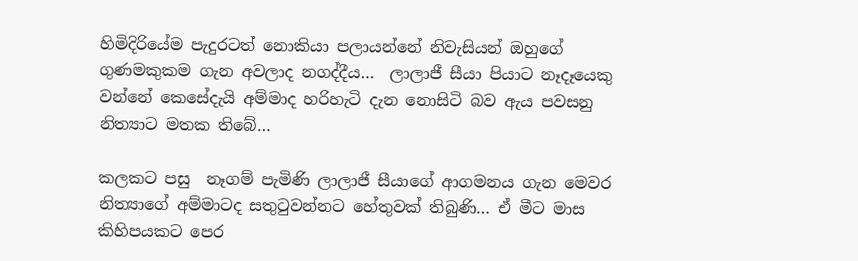හිමිදිරියේම පැදුරටත් නොකියා පලායන්නේ නිවැසියන් ඔහුගේ ගුණමකුකම ගැන අවලාද නගද්දීය…  ලාලාජී සීයා පියාට නෑදෑයෙකු වන්නේ කෙසේදැයි අම්මාද හරිහැටි දැන නොසිටි බව ඇය පවසනු නිත්‍යාට මතක තිබේ…

කලකට පසු  නෑගම් පැමිණි ලාලාජී සීයාගේ ආගමනය ගැන මෙවර නිත්‍යාගේ අම්මාටද සතුටුවන්නට හේතුවක් තිබුණි… ඒ මීට මාස කිහිපයකට පෙර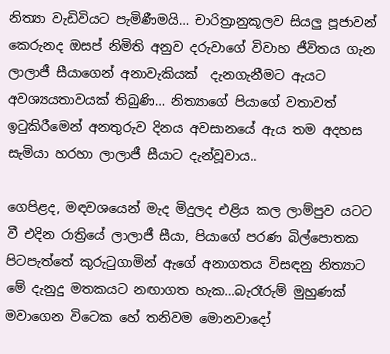නිත්‍යා වැඩිවියට පැමිණීමයි… චාරිත්‍රානුකූලව සියලු පූජාවන් කෙරුනද ඔසප් නිමිති අනුව දරුවාගේ විවාහ ජීවිතය ගැන ලාලාජී සීයාගෙන් අනාවැකියක්  දැනගැනීමට ඇයට අවශ්‍යයතාවයක් තිබුණි… නිත්‍යාගේ පියාගේ වතාවත් ඉටුකිරීමෙන් අනතුරුව දිනය අවසානයේ ඇය තම අදහස සැමියා හරහා ලාලාජී සීයාට දැන්වූවාය..

ගෙපිළද, මඳවශයෙන් මැද මිදුලද එළිය කල ලාම්පුව යටට වී එදින රාත්‍රියේ ලාලාජී සීයා, පියාගේ පරණ බිල්පොතක පිටපැත්තේ කුරුටුගාමින් ඇගේ අනාගතය විසඳනු නිත්‍යාට මේ දැනුදු මතකයට නඟාගත හැක…බැරෑරුම් මුහුණක් මවාගෙන විටෙක හේ තනිවම මොනවාදෝ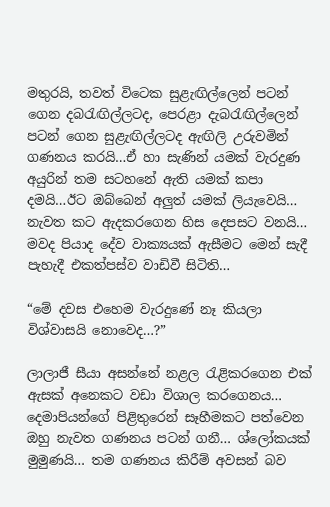මතුරයි, තවත් විටෙක සුළැඟිල්ලෙන් පටන් ගෙන දබරැඟිල්ලටද, පෙරළා දැබරැඟිල්ලෙන් පටන් ගෙන සුළැඟිල්ලටද ඇඟිලි උරුවමින් ගණනය කරයි…ඒ හා සැණින් යමක් වැරදුණ අයුරින් තම සටහනේ ඇති යමක් කපා දමයි…ඊට ඔබ්බෙන් අලුත් යමක් ලියැවෙයි… නැවත කට ඇදකරගෙන හිස දෙපසට වනයි… මවද පියාද දේව වාක්‍යයක් ඇසීමට මෙන් සැදී පැහැදී එකත්පස්ව වාඩිවී සිටිති…

“මේ දවස එහෙම වැරදුණේ නෑ කියලා විශ්වාසයි නොවෙද…?”

ලාලාජී සීයා අසන්නේ නළල රැළිකරගෙන එක් ඇසක් අනෙකට වඩා විශාල කරගෙනය… දෙමාපියන්ගේ පිළිතුරෙන් සෑහීමකට පත්වෙන ඔහු නැවත ගණනය පටන් ගනී… ශ්ලෝකයක් මුමුණයි… තම ගණනය කිරීම් අවසන් බව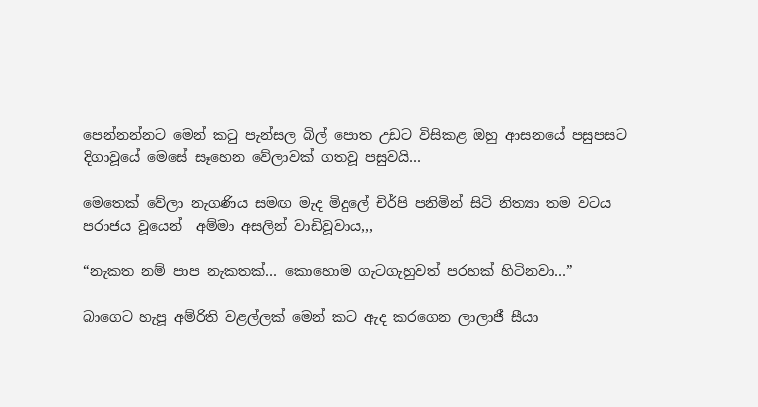පෙන්නන්නට මෙන් කටු පැන්සල බිල් පොත උඩට විසිකළ ඔහු ආසනයේ පසුපසට දිගාවූයේ මෙසේ සෑහෙන වේලාවක් ගතවූ පසුවයි…

මෙතෙක් වේලා නැගණිය සමඟ මැද මිදුලේ චිර්පි පනිමින් සිටි නිත්‍යා තම වටය පරාජය වූයෙන්  අම්මා අසලින් වාඩිවූවාය,,,

“නැකත නම් පාප නැකතක්… කොහොම ගැටගැහුවත් පරහක් හිටිනවා…”

බාගෙට හැපූ අම්රිති වළල්ලක් මෙන් කට ඇද කරගෙන ලාලාජී සීයා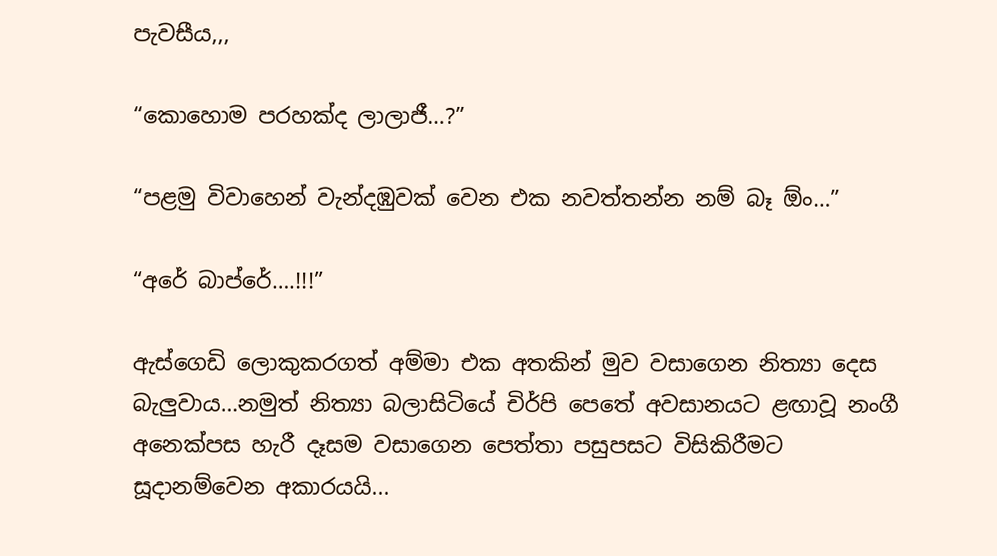පැවසීය,,,

“කොහොම පරහක්ද ලාලාජී…?”

“පළමු විවාහෙන් වැන්දඹුවක් වෙන එක නවත්තන්න නම් බෑ ඕං…”

“අරේ බාප්රේ….!!!”

ඇස්ගෙඩි ලොකුකරගත් අම්මා එක අතකින් මුව වසාගෙන නිත්‍යා දෙස බැලුවාය…නමුත් නිත්‍යා බලාසිටියේ චිර්පි පෙතේ අවසානයට ළඟාවූ නංගී අනෙක්පස හැරී දෑසම වසාගෙන පෙත්තා පසුපසට විසිකිරීමට සූදානම්වෙන අකාරයයි...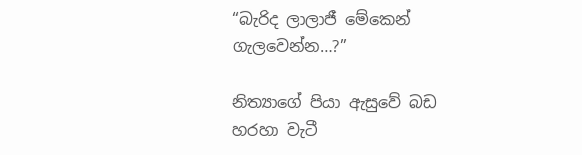“බැරිද ලාලාජී මේකෙන් ගැලවෙන්න…?”

නිත්‍යාගේ පියා ඇසුවේ බඩ හරහා වැටී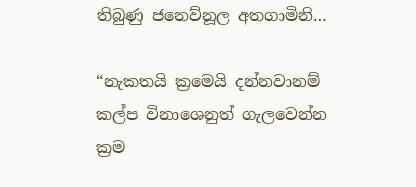තිබුණු ජනෙව්නූල අතගාමිනි…

“නැකතයි ක්‍රමෙයි දන්නවානම් කල්ප විනාශෙනුත් ගැලවෙන්න ක්‍රම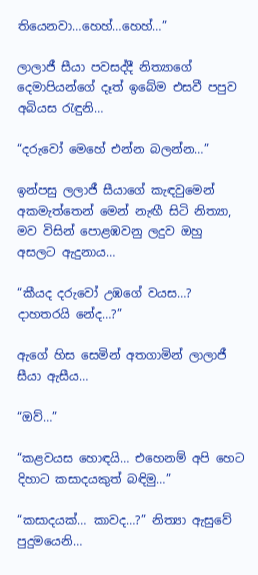තියෙනවා…හෙහ්…හෙහ්…”

ලාලාජී සීයා පවසද්දී නිත්‍යාගේ දෙමාපියන්ගේ දෑත් ඉබේම එසවී පපුව අබියස රැඳුනි…

“දරුවෝ මෙහේ එන්න බලන්න…”

ඉන්පසු ලලාජී සීයාගේ කැඳවුමෙන් අකමැත්තෙන් මෙන් නැඟී සිටි නිත්‍යා, මව විසින් පොළඹවනු ලදුව ඔහු අසලට ඇදුනාය…

“කීයද දරුවෝ උඹගේ වයස…?  දාහතරයි නේද…?”

ඇගේ හිස සෙමින් අතගාමින් ලාලාජී සීයා ඇසීය…

“ඔව්…”

“කළවයස හොඳයි… එහෙනම් අපි හෙට දිහාට කසාදයකුත් බඳිමු…”

“කසාදයක්… කාවද…?” නිත්‍යා ඇසුවේ පුදුමයෙනි…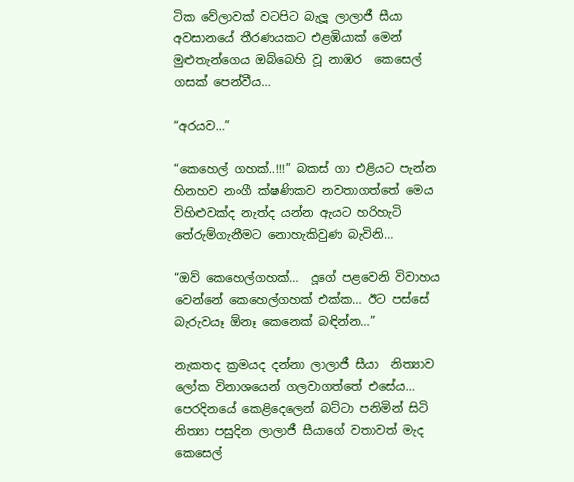ටික වේලාවක් වටපිට බැලූ ලාලාජී සීයා අවසානයේ තීරණයකට එළඹියාක් මෙන් මුළුතැන්ගෙය ඔබ්බෙහි වූ නාඹර  කෙසෙල් ගසක් පෙන්වීය…

“අරයව…”

“කෙහෙල් ගහක්..!!!” බකස් ගා එළියට පැන්න හිනහව නංගී ක්ෂණිකව නවතාගත්තේ මෙය විහිළුවක්ද නැත්ද යන්න ඇයට හරිහැටි තේරුම්ගැනීමට නොහැකිවුණ බැවිනි…

“ඔව් කෙහෙල්ගහක්…  දූගේ පළවෙනි විවාහය වෙන්නේ කෙහෙල්ගහක් එක්ක… ඊට පස්සේ බැරුවයෑ ඕනෑ කෙනෙක් බඳින්න…”

නැකතද ක්‍රමයද දන්නා ලාලාජී සීයා  නිත්‍යාව  ලෝක විනාශයෙන් ගලවාගත්තේ එසේය… පෙරදිනයේ කෙළිදෙලෙන් බට්ටා පනිමින් සිටි නිත්‍යා පසුදින ලාලාජී සීයාගේ වතාවත් මැද කෙසෙල්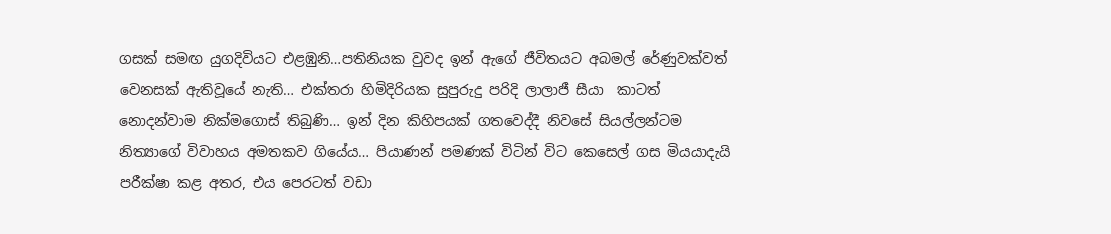ගසක් සමඟ යුගදිවියට එළඹුනි…පතිනියක වුවද ඉන් ඇගේ ජීවිතයට අබමල් රේණුවක්වත් වෙනසක් ඇතිවූයේ නැති… එක්තරා හිමිදිරියක සුපුරුදු පරිදි ලාලාජී සීයා  කාටත් නොදන්වාම නික්මගොස් තිබුණි… ඉන් දින කිහිපයක් ගතවෙද්දී නිවසේ සියල්ලන්ටම නිත්‍යාගේ විවාහය අමතකව ගියේය… පියාණන් පමණක් විටින් විට කෙසෙල් ගස මියයාදැයි පරීක්ෂා කළ අතර, එය පෙරටත් වඩා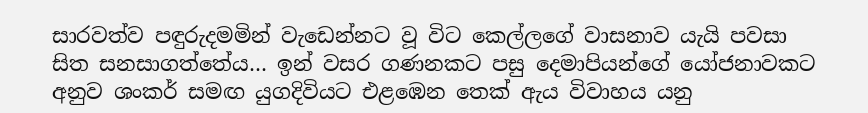සාරවත්ව පඳුරුදමමින් වැඩෙන්නට වූ විට කෙල්ලගේ වාසනාව යැයි පවසා සිත සනසාගත්තේය… ඉන් වසර ගණනකට පසු දෙමාපියන්ගේ යෝජනාවකට අනුව ශංකර් සමඟ යුගදිවියට එළඹෙන තෙක් ඇය විවාහය යනු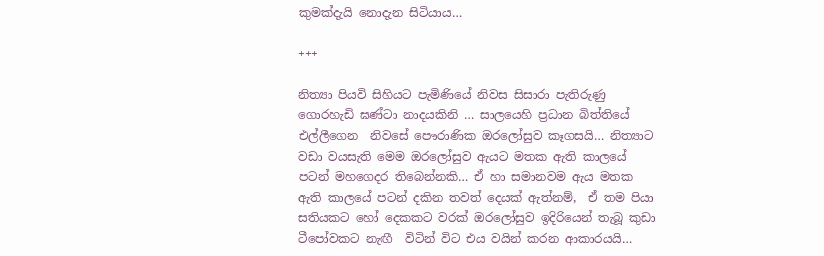කුමක්දැයි නොදැන සිටියාය…

+++

නිත්‍යා පියවි සිහියට පැමිණියේ නිවස සිසාරා පැතිරුණු ගොරහැඩි ඝණ්ටා නාදයකිනි … සාලයෙහි ප්‍රධාන බිත්තියේ එල්ලීගෙන  නිවසේ පෞරාණික ඔරලෝසුව කෑගසයි… නිත්‍යාට වඩා වයසැති මෙම ඔරලෝසුව ඇයට මතක ඇති කාලයේ පටන් මහගෙදර තිබෙන්නකි… ඒ හා සමානවම ඇය මතක ඇති කාලයේ පටන් දකින තවත් දෙයක් ඇත්නම්,  ඒ තම පියා සතියකට හෝ දෙකකට වරක් ඔරලෝසුව ඉදිරියෙන් තැබූ කුඩා ටීපෝවකට නැඟී  විටින් විට එය වයින් කරන ආකාරයයි…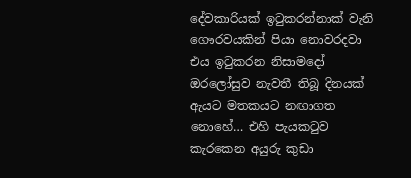දේවකාරියක් ඉටුකරන්නාක් වැනි ගෞරවයකින් පියා නොවරදවා එය ඉටුකරන නිසාමදෝ ඔරලෝසුව නැවතී තිබූ දිනයක් ඇයට මතකයට නඟාගත නොහේ… එහි පැයකටුව කැරකෙන අයුරු කුඩා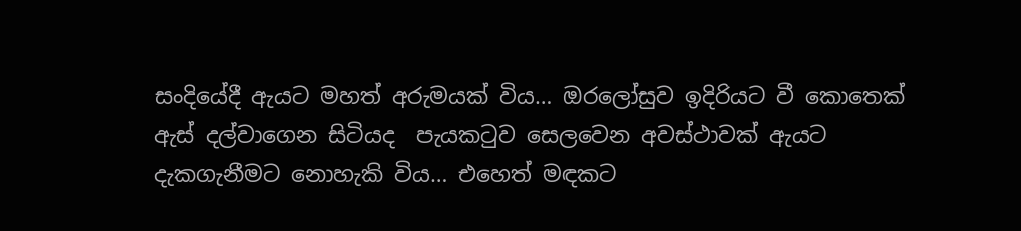සංදියේදී ඇයට මහත් අරුමයක් විය… ඔරලෝසුව ඉදිරියට වී කොතෙක් ඇස් දල්වාගෙන සිටියද  පැයකටුව සෙලවෙන අවස්ථාවක් ඇයට දැකගැනීමට නොහැකි විය… එහෙත් මඳකට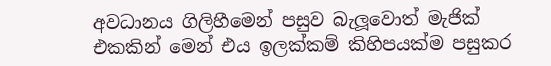අවධානය ගිලිහීමෙන් පසුව බැලූවොත් මැජික් එකකින් මෙන් එය ඉලක්කම් කිහිපයක්ම පසුකර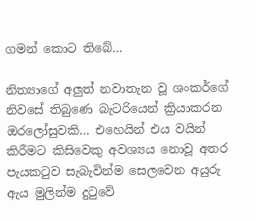ගමන් කොට තිබේ…

නිත්‍යාගේ අලුත් නවාතැන වූ ශංකර්ගේ නිවසේ තිබුණෙ බැටරියෙන් ක්‍රියාකරන ඔරලෝසුවකි… එහෙයින් එය වයින් කිරීමට කිසිවෙකු අවශ්‍යය නොවූ අතර පැයකටුව සැබැවින්ම සෙලවෙන අයුරු ඇය මුලින්ම දුටුවේ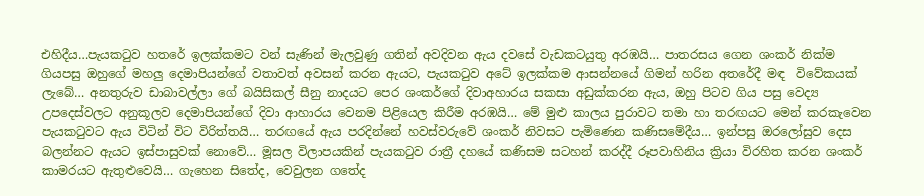එහිදීය…පැයකටුව හතරේ ඉලක්කමට වන් සැණින් මැලවුණු ගතින් අවදිවන ඇය දවසේ වැඩකටයුතු අරඹයි… පාතරසය ගෙන ශංකර් නික්ම ගියපසු ඔහුගේ මහලු දෙමාපියන්ගේ වතාවත් අවසන් කරන ඇයට, පැයකටුව අටේ ඉලක්කම ආසන්නයේ ගිමන් හරින අතරේදී මඳ  විවේකයක් ලැබේ… අනතුරුව ඩාබාවල්ලා ගේ බයිසිකල් සීනු නාදයට පෙර ශංකර්ගේ දිවාඅහාරය සකසා අඩුක්කරන ඇය, ඔහු පිටව ගිය පසු වෙද්‍ය උපදෙස්වලට අනුකූලව දෙමාපියන්ගේ දිවා ආහාරය වෙනම පිළියෙල කිරීම අරඹයි… මේ මුළු කාලය පුරාවට තමා හා තරඟයට මෙන් කරකැවෙන පැයකටුවට ඇය විටින් විට විරිත්තයි… තරඟයේ ඇය පරදින්නේ හවස්වරුවේ ශංකර් නිවසට පැමිණෙන කණිසමේදීය… ඉන්පසු ඔරලෝසුව දෙස බලන්නට ඇයට ඉස්පාසුවක් නොවේ… මූසල විලාපයකින් පැයකටුව රාත්‍රී දහයේ කණිසම සටහන් කරද්දී රූපවාහිනිය ක්‍රියා විරහිත කරන ශංකර් කාමරයට ඇතුළුවෙයි… ගැහෙන සිතේද, වෙවුලන ගතේද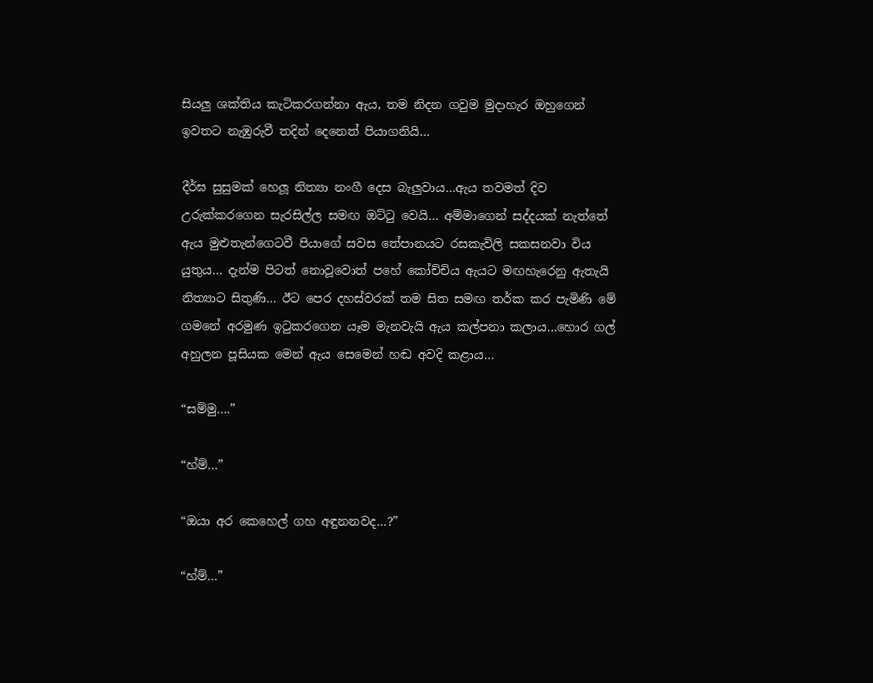සියලු ශක්තිය කැටිකරගන්නා ඇය, තම නිදන ගවුම මුදාහැර ඔහුගෙන් ඉවතට නැඹුරුවී තදින් දෙනෙත් පියාගනියි…

දීර්ඝ සුසුමක් හෙලූ නිත්‍යා නංගී දෙස බැලුවාය…ඇය තවමත් දිව උරුක්කරගෙන සැරසිල්ල සමඟ ඔට්ටු වෙයි… අම්මාගෙන් සද්දයක් නැත්තේ ඇය මුළුතැන්ගෙටවී පියාගේ සවස තේපානයට රසකැවිලි සකසනවා විය යුතුය… දැන්ම පිටත් නොවූවොත් පහේ කෝච්චිය ඇයට මඟහැරෙනු ඇතැයි නිත්‍යාට සිතුණි… ඊට පෙර දහස්වරක් තම සිත සමඟ තර්ක කර පැමිණි මේ ගමනේ අරමුණ ඉටුකරගෙන යෑම මැනවැයි ඇය කල්පනා කලාය…හොර ගල් අහුලන පූසියක මෙන් ඇය සෙමෙන් හඬ අවදි කළාය…

“සම්මු….”

“හ්ම්…”

“ඔයා අර කෙහෙල් ගහ අඳුනනවද…?”

“හ්ම්…”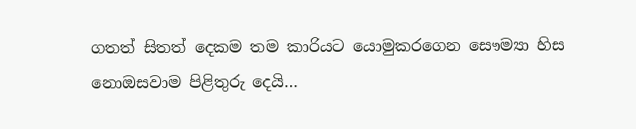ගතත් සිතත් දෙකම තම කාරියට යොමුකරගෙන සෞම්‍යා හිස නොඔසවාම පිළිතුරු දෙයි…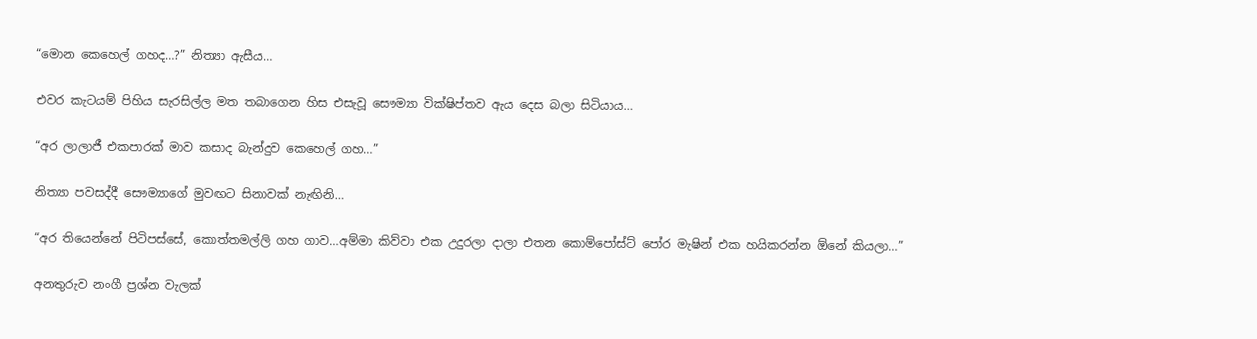“මොන කෙහෙල් ගහද…?” නිත්‍යා ඇසීය…

එවර කැටයම් පිහිය සැරසිල්ල මත තබාගෙන හිස එසැවූ සෞම්‍යා වික්ෂිප්තව ඇය දෙස බලා සිටියාය…

“අර ලාලාජී එකපාරක් මාව කසාද බැන්දුව කෙහෙල් ගහ…”

නිත්‍යා පවසද්දී සෞම්‍යාගේ මුවඟට සිනාවක් නැඟිනි…

“අර තියෙන්නේ පිටිපස්සේ, කොත්තමල්ලි ගහ ගාව…අම්මා කිව්වා එක උදුරලා දාලා එතන කොම්පෝස්ට් පෝර මැෂින් එක හයිකරන්න ඕනේ කියලා…”

අනතුරුව නංගී ප්‍රශ්න වැලක්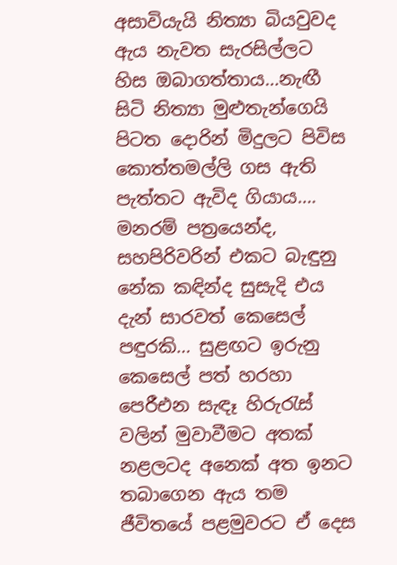අසාවියැයි නිත්‍යා බියවුවද ඇය නැවත සැරසිල්ලට හිස ඔබාගත්තාය…නැඟී සිටි නිත්‍යා මුළුතැන්ගෙයි පිටත දොරින් මිදුලට පිවිස කොත්තමල්ලි ගස ඇති පැත්තට ඇවිද ගියාය…. මනරම් පත්‍රයෙන්ද, සහපිරිවරින් එකට බැඳුනු නේක කඳින්ද සුසැදි එය දැන් සාරවත් කෙසෙල් පඳුරකි… සුළඟට ඉරුනු කෙසෙල් පත් හරහා පෙරීඑන සැඳෑ හිරුරැස් වලින් මුවාවීමට අතක් නළලටද අනෙක් අත ඉනට තබාගෙන ඇය තම ජීවිතයේ පළමුවරට ඒ දෙස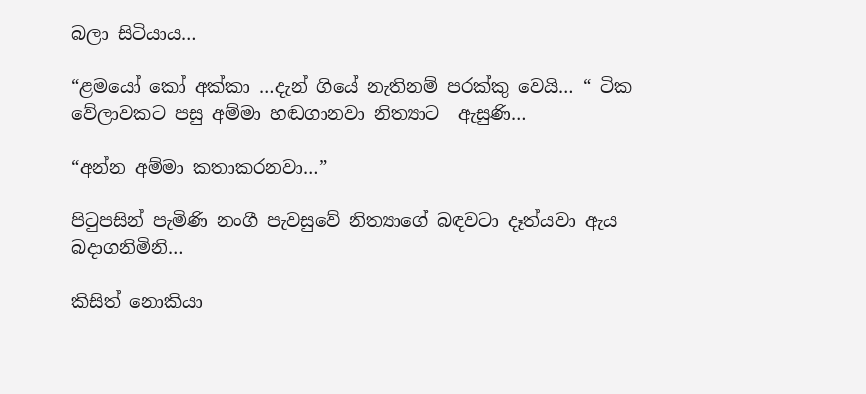බලා සිටියාය…

“ළමයෝ කෝ අක්කා …දැන් ගියේ නැතිනම් පරක්කු වෙයි… “ ටික වේලාවකට පසු අම්මා හඬගානවා නිත්‍යාට  ඇසුණි…

“අන්න අම්මා කතාකරනවා…”

පිටුපසින් පැමිණි නංගී පැවසුවේ නිත්‍යාගේ බඳවටා දෑත්යවා ඇය බදාගනිමිනි…

කිසිත් නොකියා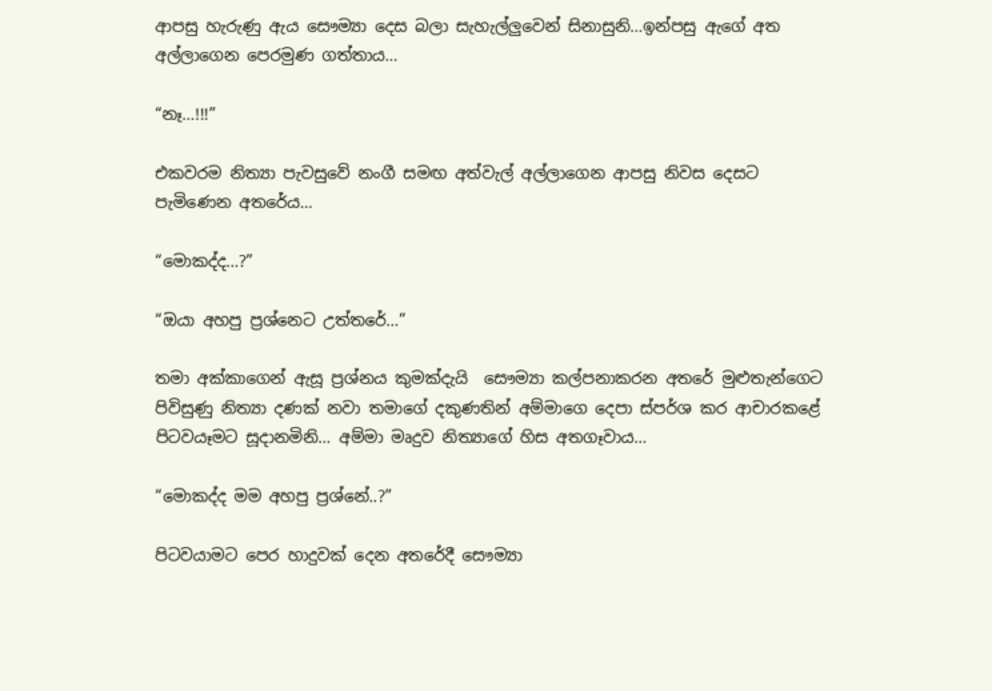ආපසු හැරුණු ඇය සෞම්‍යා දෙස බලා සැහැල්ලුවෙන් සිනාසුනි…ඉන්පසු ඇගේ අත අල්ලාගෙන පෙරමුණ ගත්තාය…

“නෑ…!!!”

එකවරම නිත්‍යා පැවසුවේ නංගී සමඟ අත්වැල් අල්ලාගෙන ආපසු නිවස දෙසට පැමිණෙන අතරේය…

“මොකද්ද…?”

“ඔයා අහපු ප්‍රශ්නෙට උත්තරේ…”

තමා අක්කාගෙන් ඇසූ ප්‍රශ්නය කුමක්දැයි  සෞම්‍යා කල්පනාකරන අතරේ මුළුතැන්ගෙට පිවිසුණු නිත්‍යා දණක් නවා තමාගේ දකුණතින් අම්මාගෙ දෙපා ස්පර්ශ කර ආචාරකළේ පිටවයෑමට සූදානමිනි… අම්මා මෘදුව නිත්‍යාගේ හිස අතගෑවාය…

“මොකද්ද මම අහපු ප්‍රශ්නේ..?”

පිටවයාමට පෙර හාදුවක් දෙන අතරේදී සෞම්‍යා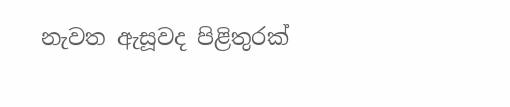නැවත ඇසූවද පිළිතුරක්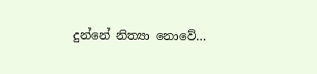දුන්නේ නිත්‍යා නොවේ…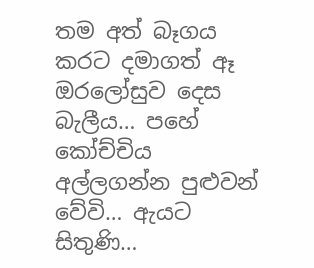තම අත් බෑගය කරට දමාගත් ඈ ඔරලෝසුව දෙස බැලීය… පහේ කෝච්චිය අල්ලගන්න පුළුවන් වේවි… ඇයට සිතුණි…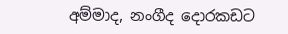අම්මාද, නංගීද දොරකඩට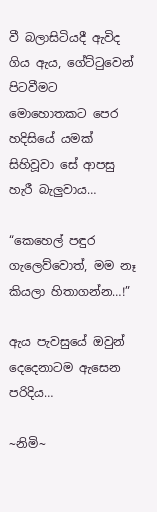වී බලාසිටියදී ඇවිද ගිය ඇය, ගේට්ටුවෙන්  පිටවීමට මොහොතකට පෙර හදිසියේ යමක් සිහිවූවා සේ ආපසු හැරී බැලුවාය…

“කෙහෙල් පඳුර ගැලෙව්වොත්, මම නෑ කියලා හිතාගන්න…!”

ඇය පැවසුයේ ඔවුන් දෙදෙනාටම ඇසෙන පරිදිය…

~නිමි~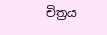චිත්‍රය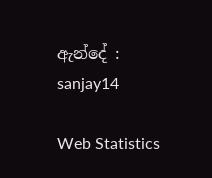ඇන්දේ : sanjay14

Web Statistics